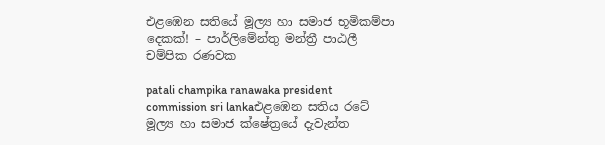එළඹෙන සතියේ මූල්‍ය හා සමාජ භූමිකම්පා දෙකක්! – පාර්ලිමේන්තු මන්ත්‍රී පාඨලී චම්පික රණවක

patali champika ranawaka president commission sri lankaඑළඹෙන සතිය රටේ මූල්‍ය හා සමාජ ක්ෂේත්‍රයේ දැවැන්ත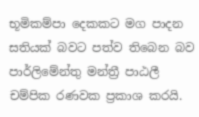භූමිකම්පා දෙකකට මග පාදන සතියක් බවට පත්ව තිබෙන බව පාර්ලිමේන්තු මන්ත්‍රී පාඨලී චම්පික රණවක ප්‍රකාශ කරයි.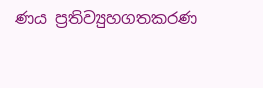ණය ප්‍රතිව්‍යුහගතකරණ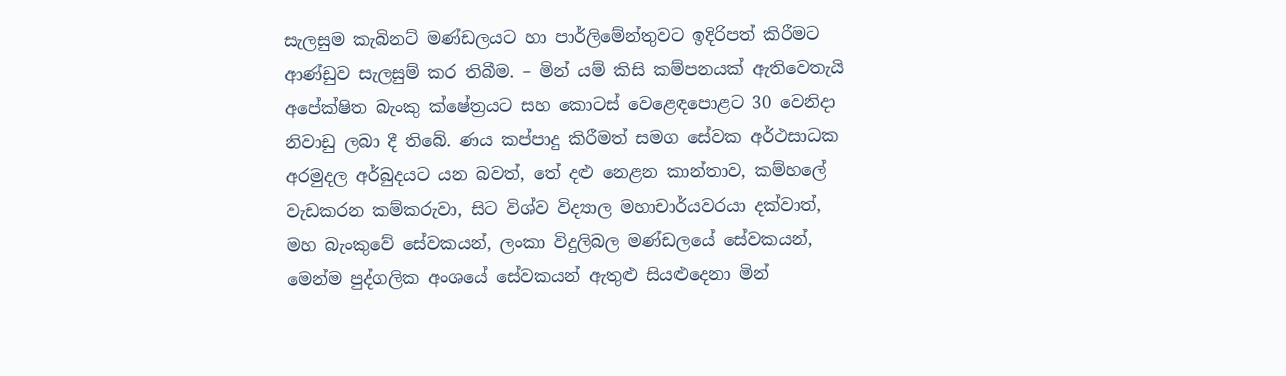සැලසුම කැබිනට් මණ්ඩලයට හා පාර්ලිමේන්තුවට ඉදිරිපත් කිරීමට ආණ්ඩුව සැලසුම් කර තිබීම. – මින් යම් කිසි කම්පනයක් ඇතිවෙතැයි අපේක්ෂිත බැංකු ක්ෂේත්‍රයට සහ කොටස් වෙළෙඳපොළට 30 වෙනිදා නිවාඩු ලබා දී තිබේ. ණය කප්පාදු කිරීමත් සමග සේවක අර්ථසාධක අරමුදල අර්බුදයට යන බවත්, තේ දළු නෙළන කාන්තාව, කම්හලේ වැඩකරන කම්කරුවා, සිට විශ්ව විද්‍යාල මහාචාර්යවරයා දක්වාත්, මහ බැංකුවේ සේවකයන්, ලංකා විදුලිබල මණ්ඩලයේ සේවකයන්, මෙන්ම පුද්ගලික අංශයේ සේවකයන් ඇතුළු සියළුදෙනා මින්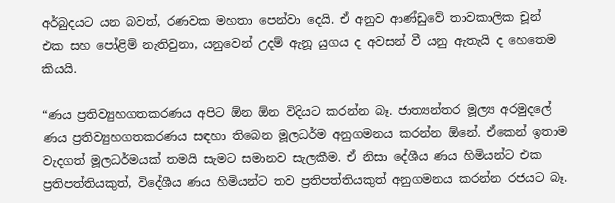අර්බුදයට යන බවත්, රණවක මහතා පෙන්වා දෙයි. ඒ අනුව ආණ්ඩුවේ තාවකාලික චූන් එක සහ පෝළිම් නැතිවුනා, යනුවෙන් උදම් ඇනූ යුගය ද අවසන් වී යනු ඇතැයි ද හෙතෙම කියයි.

“ණය ප්‍රතිව්‍යුහගතකරණය අපිට ඕන ඕන විදියට කරන්න බෑ. ජාත්‍යන්තර මූල්‍ය අරමුදලේ ණය ප්‍රතිව්‍යුහගතකරණය සඳහා තිබෙන මූලධර්ම අනුගමනය කරන්න ඕනේ. ඒකෙන් ඉතාම වැදගත් මූලධර්මයක් තමයි සැමට සමානව සැලකීම. ඒ නිසා දේශීය ණය හිමියන්ට එක ප්‍රතිපත්තියකුත්, විදේශීය ණය හිමියන්ට තව ප්‍රතිපත්තියකුත් අනුගමනය කරන්න රජයට බෑ.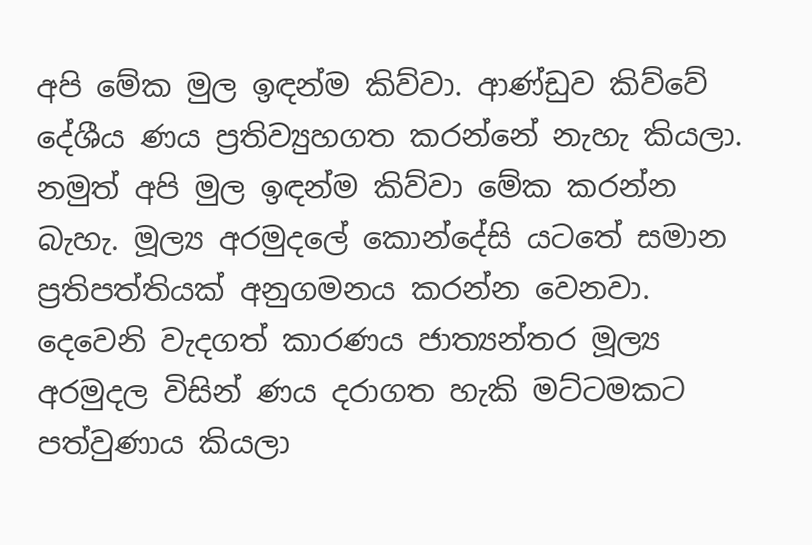අපි මේක මුල ඉඳන්ම කිව්වා. ආණ්ඩුව කිව්වේ දේශීය ණය ප්‍රතිව්‍යුහගත කරන්නේ නැහැ කියලා. නමුත් අපි මුල ඉඳන්ම කිව්වා මේක කරන්න බැහැ. මූල්‍ය අරමුදලේ කොන්දේසි යටතේ සමාන ප්‍රතිපත්තියක් අනුගමනය කරන්න වෙනවා. දෙවෙනි වැදගත් කාරණය ජාත්‍යන්තර මූල්‍ය අරමුදල විසින් ණය දරාගත හැකි මට්ටමකට පත්වුණාය කියලා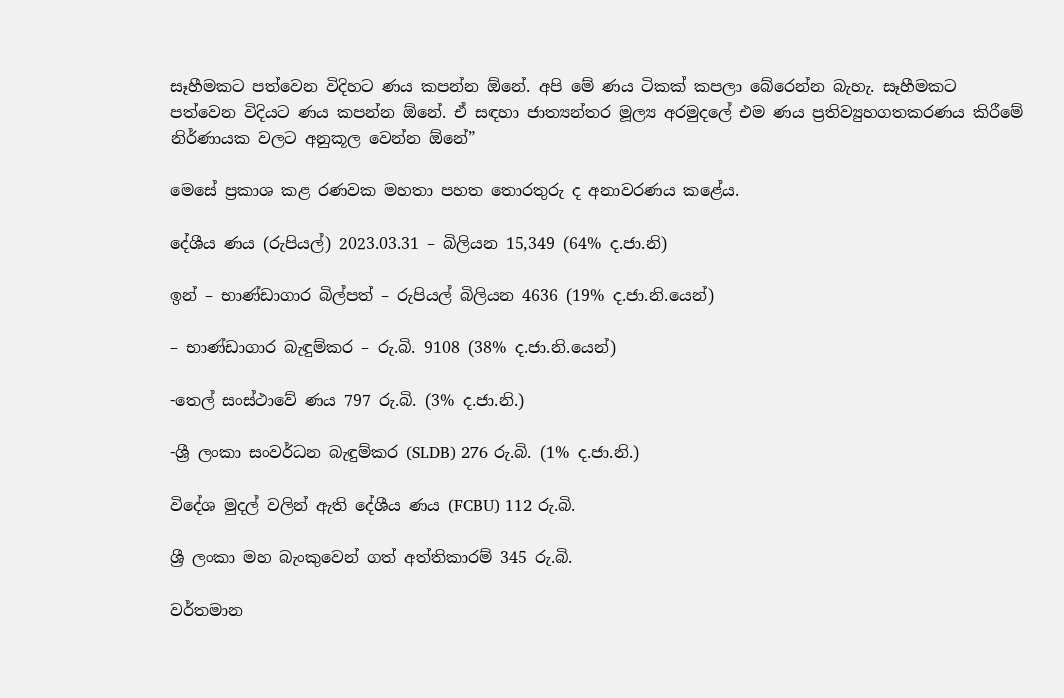සෑහීමකට පත්වෙන විදිහට ණය කපන්න ඕනේ. අපි මේ ණය ටිකක් කපලා බේරෙන්න බැහැ. සෑහීමකට පත්වෙන විදියට ණය කපන්න ඕනේ. ඒ සඳහා ජාත්‍යන්තර මූල්‍ය අරමුදලේ එම ණය ප්‍රතිව්‍යුහගතකරණය කිරීමේ නිර්ණායක වලට අනුකූල වෙන්න ඕනේ”

මෙසේ ප්‍රකාශ කළ රණවක මහතා පහත තොරතුරු ද අනාවරණය කළේය.

දේශීය ණය (රුපියල්) 2023.03.31 – බිලියන 15,349 (64% ද.ජා.නි)

ඉන් – භාණ්ඩාගාර බිල්පත් – රුපියල් බිලියන 4636 (19% ද.ජා.නි.යෙන්)

– භාණ්ඩාගාර බැඳුම්කර – රු.බි. 9108 (38% ද.ජා.නි.යෙන්)

-තෙල් සංස්ථාවේ ණය 797 රු.බි. (3% ද.ජා.නි.)

-ශ්‍රී ලංකා සංවර්ධන බැඳුම්කර (SLDB) 276 රු.බි. (1% ද.ජා.නි.)

විදේශ මුදල් වලින් ඇති දේශීය ණය (FCBU) 112 රු.බි.

ශ්‍රී ලංකා මහ බැංකුවෙන් ගත් අත්තිකාරම් 345 රු.බි.

වර්තමාන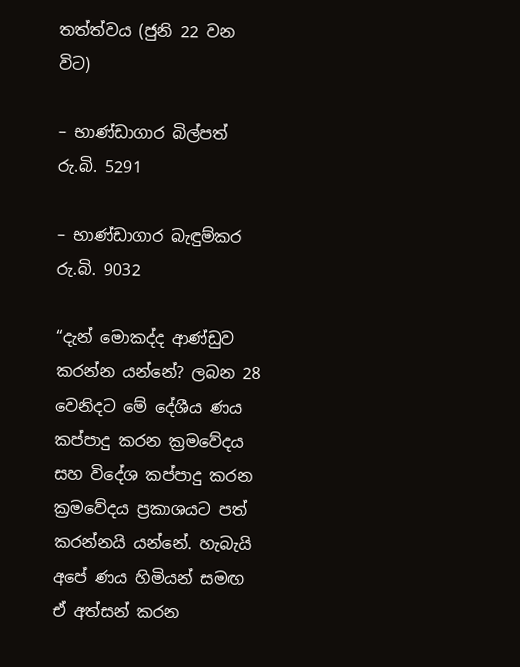තත්ත්වය (ජුනි 22 වන විට)

– භාණ්ඩාගාර බිල්පත් රු.බි. 5291

– භාණ්ඩාගාර බැඳුම්කර රු.බි. 9032

“දැන් මොකද්ද ආණ්ඩුව කරන්න යන්නේ? ලබන 28 වෙනිදට මේ දේශීය ණය කප්පාදු කරන ක්‍රමවේදය සහ විදේශ කප්පාදු කරන ක්‍රමවේදය ප්‍රකාශයට පත් කරන්නයි යන්නේ. හැබැයි අපේ ණය හිමියන් සමඟ ඒ අත්සන් කරන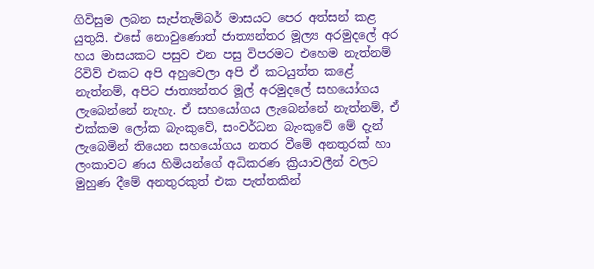ගිවිසුම ලබන සැප්තැම්බර් මාසයට පෙර අත්සන් කළ යුතුයි. එසේ නොවුණොත් ජාත්‍යන්තර මූල්‍ය අරමුදලේ අර හය මාසයකට පසුව එන පසු විපරමට එහෙම නැත්නම් රිවිව් එකට අපි අහුවෙලා අපි ඒ කටයුත්ත කළේ නැත්නම්, අපිට ජාත්‍යන්තර මූල්‍ අරමුදලේ සහයෝගය ලැබෙන්නේ නැහැ. ඒ සහයෝගය ලැබෙන්නේ නැත්නම්, ඒ එක්කම ලෝක බැංකුවේ, සංවර්ධන බැංකුවේ මේ දැන් ලැබෙමින් තියෙන සහයෝගය නතර වීමේ අනතුරක් හා ලංකාවට ණය හිමියන්ගේ අධිකරණ ක්‍රියාවලීන් වලට මුහුණ දීමේ අනතුරකුත් එක පැත්තකින්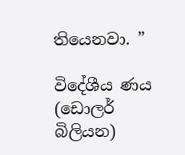තියෙනවා. ”

විදේශීය ණය (ඩොලර් බිලියන)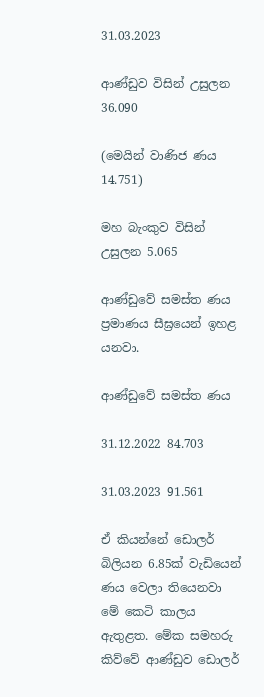31.03.2023

ආණ්ඩුව විසින් උසුලන 36.090

(මෙයින් වාණිජ ණය 14.751)

මහ බැංකුව විසින් උසුලන 5.065

ආණ්ඩුවේ සමස්ත ණය ප්‍රමාණය සීඝ්‍රයෙන් ඉහළ යනවා.

ආණ්ඩුවේ සමස්ත ණය

31.12.2022 84.703

31.03.2023 91.561

ඒ කියන්නේ ඩොලර් බිලියන 6.85ක් වැඩියෙන් ණය වෙලා තියෙනවා මේ කෙටි කාලය ඇතුළත. මේක සමහරු කිව්වේ ආණ්ඩුව ඩොලර්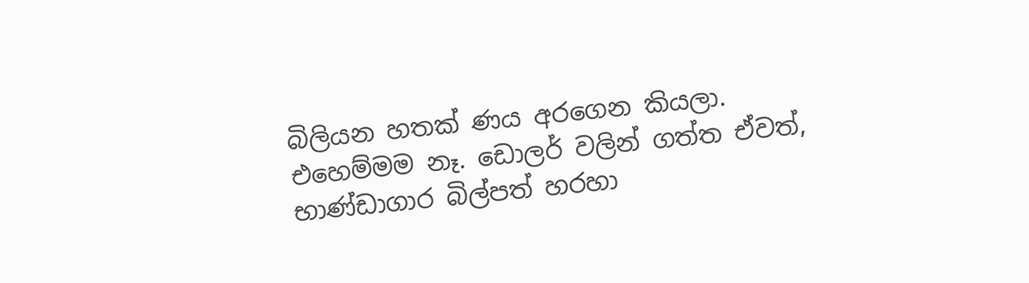බිලියන හතක් ණය අරගෙන කියලා. එහෙම්මම නෑ. ඩොලර් වලින් ගත්ත ඒවත්, භාණ්ඩාගාර බිල්පත් හරහා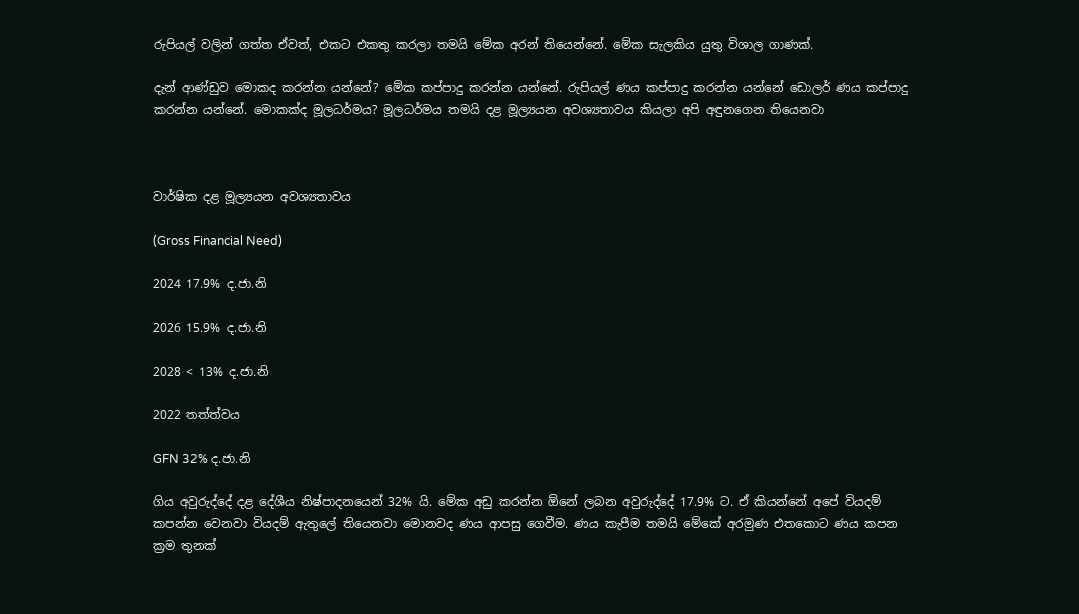රුපියල් වලින් ගත්ත ඒවත්, එකට එකතු කරලා තමයි මේක අරන් තියෙන්නේ. මේක සැලකිය යුතු විශාල ගාණක්.

දැන් ආණ්ඩුව මොකද කරන්න යන්නේ? මේක කප්පාදු කරන්න යන්නේ. රුපියල් ණය කප්පාදු කරන්න යන්නේ ඩොලර් ණය කප්පාදු කරන්න යන්නේ. මොකක්ද මූලධර්මය? මූලධර්මය තමයි දළ මූල්‍යයන අවශ්‍යතාවය කියලා අපි අඳුනගෙන තියෙනවා



වාර්ෂික දළ මූල්‍යයන අවශ්‍යතාවය

(Gross Financial Need)

2024 17.9% ද.ජා.නි

2026 15.9% ද.ජා.නි

2028 < 13% ද.ජා.නි

2022 තත්ත්වය

GFN 32% ද.ජා.නි

ගිය අවුරුද්දේ දළ දේශීය නිෂ්පාදනයෙන් 32% යි. මේක අඩු කරන්න ඕනේ ලබන අවුරුද්දේ 17.9% ට. ඒ කියන්නේ අපේ වියදම් කපන්න වෙනවා වියදම් ඇතුලේ තියෙනවා මොනවද ණය ආපසු ගෙවීම. ණය කැපීම තමයි මේකේ අරමුණ එතකොට ණය කපන ක්‍රම තුනක්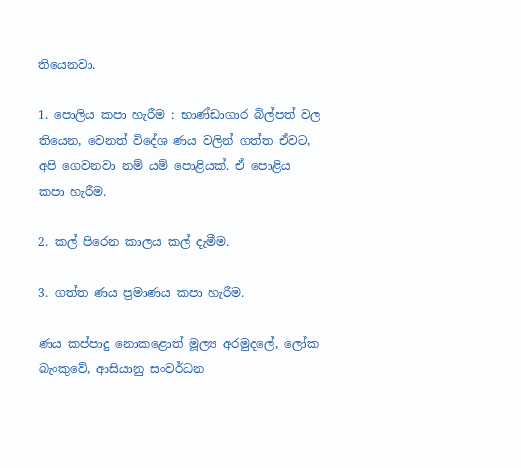තියෙනවා.

1. පොලිය කපා හැරීම : භාණ්ඩාගාර බිල්පත් වල තියෙන, වෙනත් විදේශ ණය වලින් ගත්ත ඒවට, අපි ගෙවනවා නම් යම් පොළියක්. ඒ පොළිය කපා හැරීම.

2. කල් පිරෙන කාලය කල් දැමීම.

3. ගත්ත ණය ප්‍රමාණය කපා හැරීම.

ණය කප්පාදු නොකළොත් මූල්‍ය අරමුදලේ, ලෝක බැංකුවේ, ආසියානු සංවර්ධන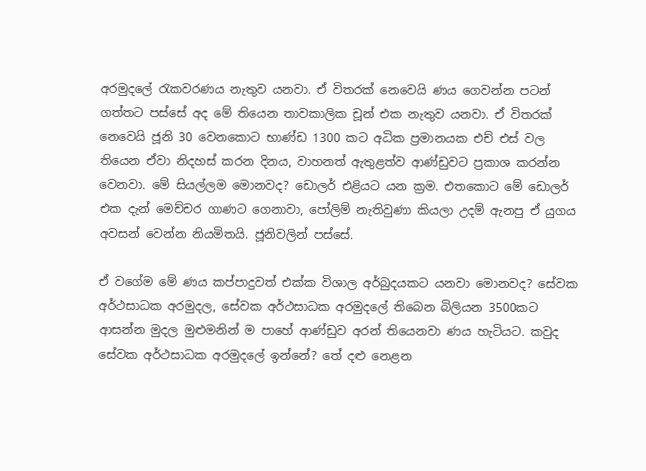අරමුදලේ රැකවරණය නැතුව යනවා. ඒ විතරක් නෙවෙයි ණය ගෙවන්න පටන් ගත්තට පස්සේ අද මේ තියෙන තාවකාලික චූන් එක නැතුව යනවා. ඒ විතරක් නෙවෙයි ජූනි 30 වෙනකොට භාණ්ඩ 1300 කට අධික ප්‍රමානයක එච් එස් වල තියෙන ඒවා නිදහස් කරන දිනය, වාහනත් ඇතුළත්ව ආණ්ඩුවට ප්‍රකාශ කරන්න වෙනවා. මේ සියල්ලම මොනවද? ඩොලර් එළියට යන ක්‍රම. එතකොට මේ ඩොලර් එක දැන් මෙච්චර ගාණට ගෙනාවා, පෝලිම් නැතිවුණා කියලා උදම් ඇනපු ඒ යුගය අවසන් වෙන්න නියමිතයි. ජූනිවලින් පස්සේ.

ඒ වගේම මේ ණය කප්පාදුවත් එක්ක විශාල අර්බුදයකට යනවා මොනවද? සේවක අර්ථසාධක අරමුදල, සේවක අර්ථසාධක අරමුදලේ තිබෙන බිලියන 3500කට ආසන්න මුදල මුළුමනින් ම පාහේ ආණ්ඩුව අරන් තියෙනවා ණය හැටියට. කවුද සේවක අර්ථසාධක අරමුදලේ ඉන්නේ? තේ දළු නෙළන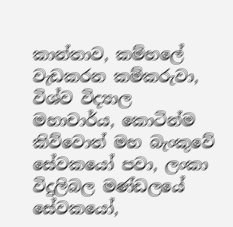කාන්තාව, කම්හලේ වැඩකරන කම්කරුවා, විශ්ව විද්‍යාල මහාචාර්ය, කොටින්ම කිව්වොත් මහ බැංකුවේ සේවකයෝ පවා, ලංකා විදුලිබල මණ්ඩලයේ සේවකයෝ,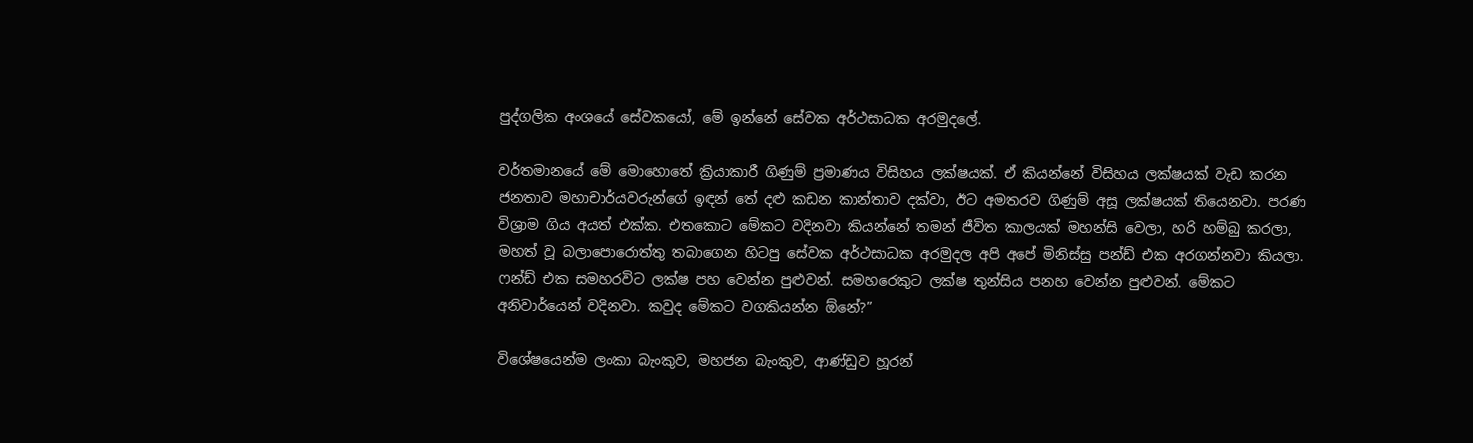පුද්ගලික අංශයේ සේවකයෝ, මේ ඉන්නේ සේවක අර්ථසාධක අරමුදලේ.

වර්තමානයේ මේ මොහොතේ ක්‍රියාකාරී ගිණුම් ප්‍රමාණය විසිහය ලක්ෂයක්. ඒ කියන්නේ විසිහය ලක්ෂයක් වැඩ කරන ජනතාව මහාචාර්යවරුන්ගේ ඉඳන් තේ දළු කඩන කාන්තාව දක්වා, ඊට අමතරව ගිණුම් අසූ ලක්ෂයක් තියෙනවා. පරණ විශ්‍රාම ගිය අයත් එක්ක. එතකොට මේකට වදිනවා කියන්නේ තමන් ජීවිත කාලයක් මහන්සි වෙලා, හරි හම්බු කරලා, මහත් වූ බලාපොරොත්තු තබාගෙන හිටපු සේවක අර්ථසාධක අරමුදල අපි අපේ මිනිස්සු පන්ඩ් එක අරගන්නවා කියලා. ෆන්ඩ් එක සමහරවිට ලක්ෂ පහ වෙන්න පුළුවන්. සමහරෙකුට ලක්ෂ තුන්සිය පනහ වෙන්න පුළුවන්. මේකට අනිවාර්යෙන් වදිනවා. කවුද මේකට වගකියන්න ඕනේ?”

විශේෂයෙන්ම ලංකා බැංකුව, මහජන බැංකුව, ආණ්ඩුව හූරන්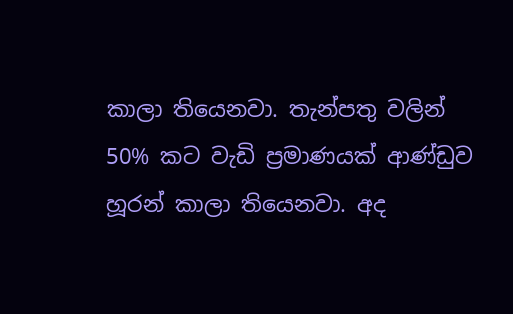කාලා තියෙනවා. තැන්පතු වලින් 50% කට වැඩි ප්‍රමාණයක් ආණ්ඩුව හූරන් කාලා තියෙනවා. අද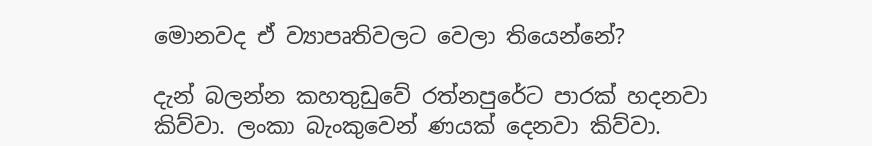මොනවද ඒ ව්‍යාපෘතිවලට වෙලා තියෙන්නේ?

දැන් බලන්න කහතුඩුවේ රත්නපුරේට පාරක් හදනවා කිව්වා. ලංකා බැංකුවෙන් ණයක් දෙනවා කිව්වා.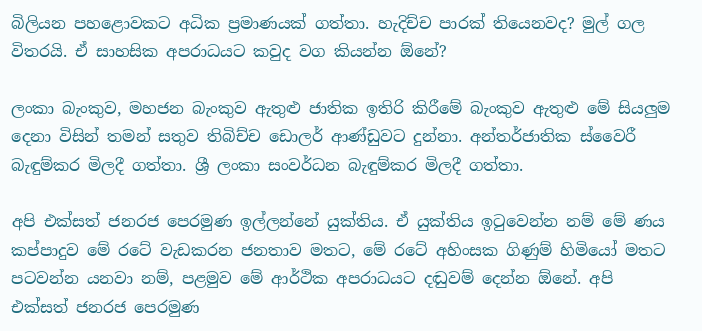බිලියන පහළොවකට අධික ප්‍රමාණයක් ගත්තා. හැදිච්ච පාරක් තියෙනවද? මුල් ගල විතරයි. ඒ සාහසික අපරාධයට කවුද වග කියන්න ඕනේ?

ලංකා බැංකුව, මහජන බැංකුව ඇතුළු ජාතික ඉතිරි කිරීමේ බැංකුව ඇතුළු මේ සියලුම දෙනා විසින් තමන් සතුව තිබිච්ච ඩොලර් ආණ්ඩුවට දුන්නා. අන්තර්ජාතික ස්වෛරී බැඳුම්කර මිලදී ගත්තා. ශ්‍රී ලංකා සංවර්ධන බැඳුම්කර මිලදී ගත්තා.

අපි එක්සත් ජනරජ පෙරමුණ ඉල්ලන්නේ යුක්තිය. ඒ යුක්තිය ඉටුවෙන්න නම් මේ ණය කප්පාදුව මේ රටේ වැඩකරන ජනතාව මතට, මේ රටේ අහිංසක ගිණුම් හිමියෝ මතට පටවන්න යනවා නම්, පළමුව මේ ආර්ථික අපරාධයට දඬුවම් දෙන්න ඕනේ. අපි එක්සත් ජනරජ පෙරමුණ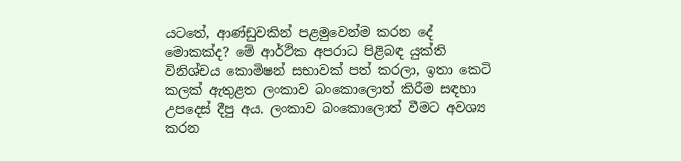යටතේ, ආණ්ඩුවකින් පළමුවෙන්ම කරන දේ මොකක්ද? මේ ආර්ථික අපරාධ පිළිබඳ යුක්ති විනිශ්චය කොමිෂන් සභාවක් පත් කරලා, ඉතා කෙටි කලක් ඇතුළත ලංකාව බංකොලොත් කිරීම සඳහා උපදෙස් දීපු අය. ලංකාව බංකොලොත් වීමට අවශ්‍ය කරන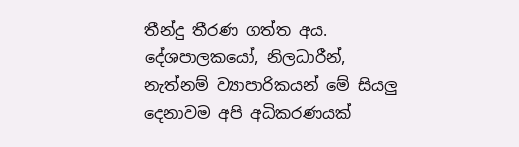තීන්දු තීරණ ගත්ත අය. දේශපාලකයෝ, නිලධාරීන්, නැත්නම් ව්‍යාපාරිකයන් මේ සියලු දෙනාවම අපි අධිකරණයක්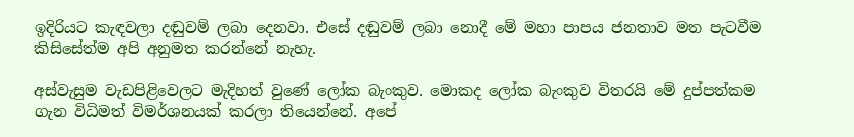ඉදිරියට කැඳවලා දඬුවම් ලබා දෙනවා. එසේ දඬුවම් ලබා නොදී මේ මහා පාපය ජනතාව මත පැටවීම කිසිසේත්ම අපි අනුමත කරන්නේ නැහැ.

අස්වැසුම වැඩපිළිවෙලට මැදිහත් වුණේ ලෝක බැංකුව. මොකද ලෝක බැංකුව විතරයි මේ දුප්පත්කම ගැන විධිමත් විමර්ශනයක් කරලා තියෙන්නේ. අපේ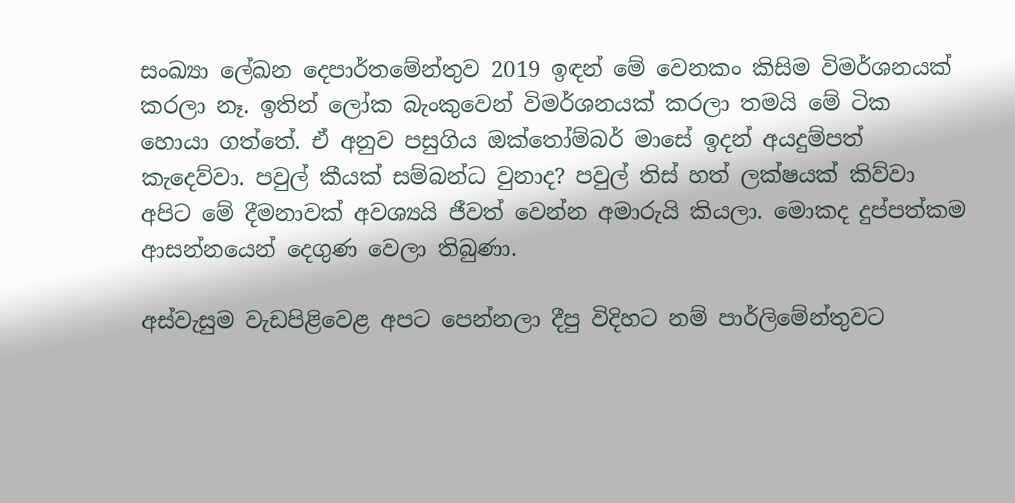සංඛ්‍යා ලේඛන දෙපාර්තමේන්තුව 2019 ඉඳන් මේ වෙනකං කිසිම විමර්ශනයක් කරලා නෑ. ඉතින් ලෝක බැංකුවෙන් විමර්ශනයක් කරලා තමයි මේ ටික හොයා ගත්තේ. ඒ අනුව පසුගිය ඔක්තෝම්බර් මාසේ ඉදන් අයදුම්පත් කැදෙව්වා. පවුල් කීයක් සම්බන්ධ වුනාද? පවුල් තිස් හත් ලක්ෂයක් කිව්වා අපිට මේ දීමනාවක් අවශ්‍යයි ජීවත් වෙන්න අමාරුයි කියලා. මොකද දුප්පත්කම ආසන්නයෙන් දෙගුණ වෙලා තිබුණා.

අස්වැසුම වැඩපිළිවෙළ අපට පෙන්නලා දීපු විදිහට නම් පාර්ලිමේන්තුවට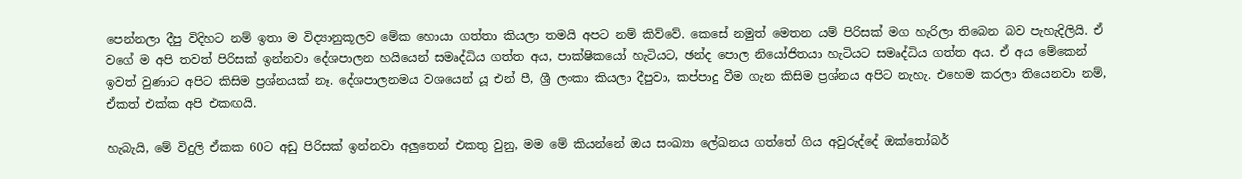පෙන්නලා දීපු විදිහට නම් ඉතා ම විද්‍යානුකූලව මේක හොයා ගත්තා කියලා තමයි අපට නම් කිව්වේ. කෙසේ නමුත් මෙතන යම් පිරිසක් මග හැරිලා තිබෙන බව පැහැදිලියි. ඒ වගේ ම අපි තවත් පිරිසක් ඉන්නවා දේශපාලන හයියෙන් සමෘද්ධිය ගත්ත අය, පාක්ෂිකයෝ හැටියට, ඡන්ද පොල නියෝජිතයා හැටියට සමෘද්ධිය ගත්ත අය. ඒ අය මේකෙන් ඉවත් වුණාට අපිට කිසිම ප්‍රශ්නයක් නෑ. දේශපාලනමය වශයෙන් යූ එන් පී, ශ්‍රී ලංකා කියලා දීපුවා, කප්පාදු වීම ගැන කිසිම ප්‍රශ්නය අපිට නැහැ. එහෙම කරලා තියෙනවා නම්, ඒකත් එක්ක අපි එකඟයි.

හැබැයි, මේ විදුලි ඒකක 60ට අඩු පිරිසක් ඉන්නවා අලුතෙන් එකතු වුනු, මම මේ කියන්නේ ඔය සංඛ්‍යා ලේඛනය ගත්තේ ගිය අවුරුද්දේ ඔක්තෝබර්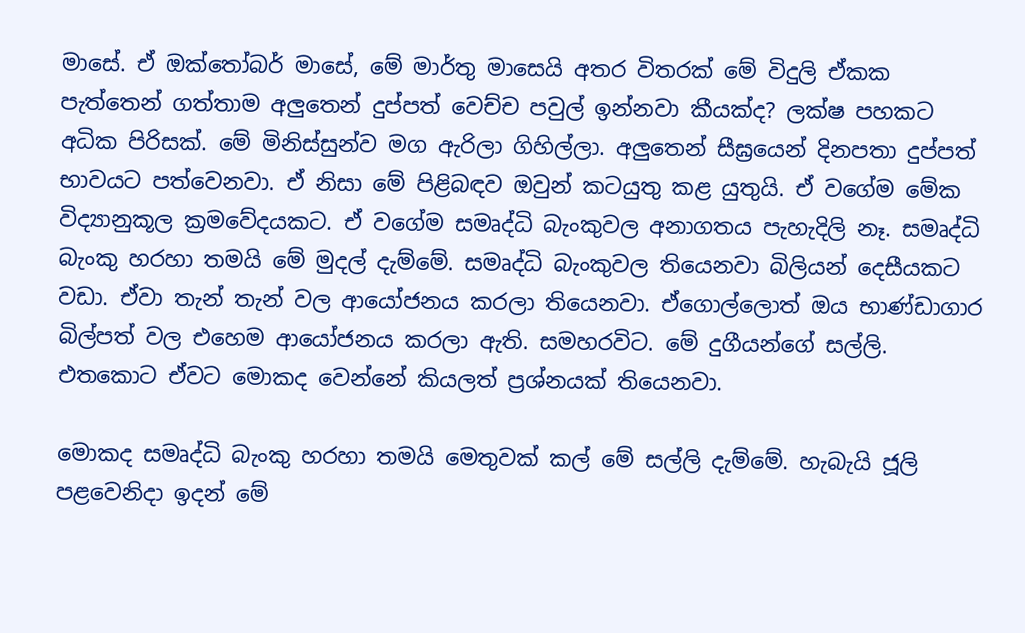මාසේ. ඒ ඔක්තෝබර් මාසේ, මේ මාර්තු මාසෙයි අතර විතරක් මේ විදුලි ඒකක පැත්තෙන් ගත්තාම අලුතෙන් දුප්පත් වෙච්ච පවුල් ඉන්නවා කීයක්ද? ලක්ෂ පහකට අධික පිරිසක්. මේ මිනිස්සුන්ව මග ඇරිලා ගිහිල්ලා. අලුතෙන් සීඝ්‍රයෙන් දිනපතා දුප්පත් භාවයට පත්වෙනවා. ඒ නිසා මේ පිළිබඳව ඔවුන් කටයුතු කළ යුතුයි. ඒ වගේම මේක විද්‍යානුකූල ක්‍රමවේදයකට. ඒ වගේම සමෘද්ධි බැංකුවල අනාගතය පැහැදිලි නෑ. සමෘද්ධි බැංකු හරහා තමයි මේ මුදල් දැම්මේ. සමෘද්ධි බැංකුවල තියෙනවා බිලියන් දෙසීයකට වඩා. ඒවා තැන් තැන් වල ආයෝජනය කරලා තියෙනවා. ඒගොල්ලොත් ඔය භාණ්ඩාගාර බිල්පත් වල එහෙම ආයෝජනය කරලා ඇති. සමහරවිට. මේ දුගීයන්ගේ සල්ලි. එතකොට ඒවට මොකද වෙන්නේ කියලත් ප්‍රශ්නයක් තියෙනවා.

මොකද සමෘද්ධි බැංකු හරහා තමයි මෙතුවක් කල් මේ සල්ලි දැම්මේ. හැබැයි ජූලි පළවෙනිදා ඉදන් මේ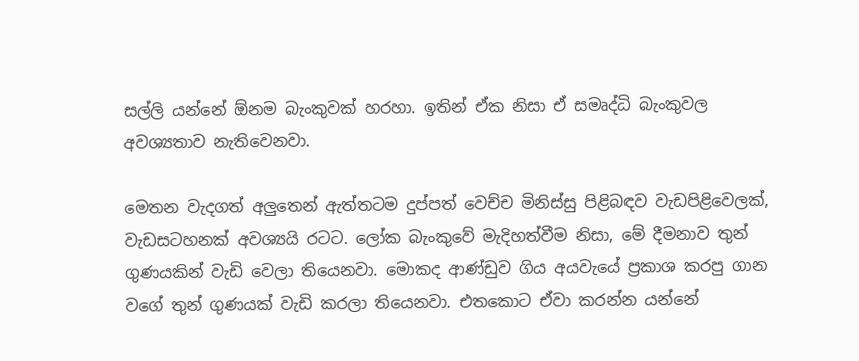සල්ලි යන්නේ ඕනම බැංකුවක් හරහා. ඉතින් ඒක නිසා ඒ සමෘද්ධි බැංකුවල අවශ්‍යතාව නැතිවෙනවා.

මෙතන වැදගත් අලුතෙන් ඇත්තටම දුප්පත් වෙච්ච මිනිස්සු පිළිබඳව වැඩපිළිවෙලක්, වැඩසටහනක් අවශ්‍යයි රටට. ලෝක බැංකුවේ මැදිහත්වීම නිසා, මේ දීමනාව තුන් ගුණයකින් වැඩි වෙලා තියෙනවා. මොකද ආණ්ඩුව ගිය අයවැයේ ප්‍රකාශ කරපු ගාන වගේ තුන් ගුණයක් වැඩි කරලා තියෙනවා. එතකොට ඒවා කරන්න යන්නේ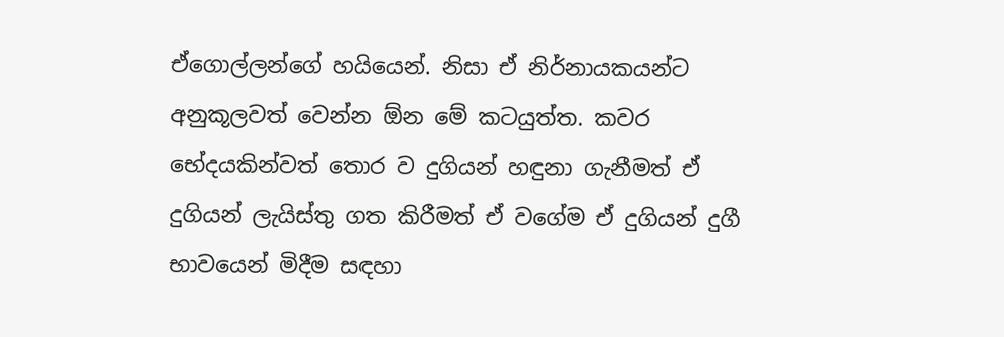ඒගොල්ලන්ගේ හයියෙන්. නිසා ඒ නිර්නායකයන්ට අනුකූලවත් වෙන්න ඕන මේ කටයුත්ත. කවර භේදයකින්වත් තොර ව දුගියන් හඳුනා ගැනීමත් ඒ දුගියන් ලැයිස්තු ගත කිරීමත් ඒ වගේම ඒ දුගියන් දුගී භාවයෙන් මිදීම සඳහා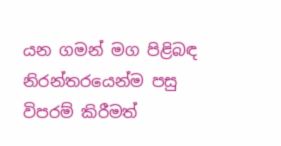යන ගමන් මග පිළිබඳ නිරන්තරයෙන්ම පසු විපරම් කිරීමත්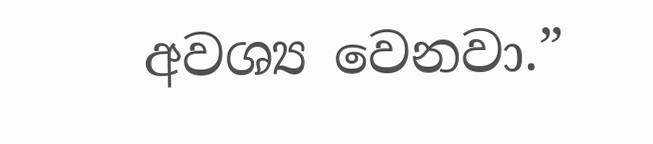අවශ්‍ය වෙනවා.”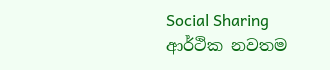Social Sharing
ආර්ථික නවතම